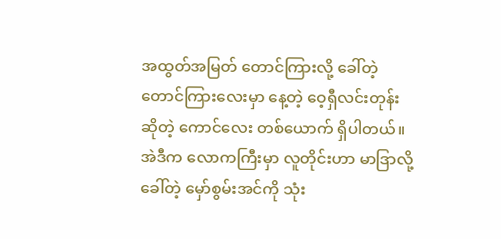အထွတ်အမြတ် တောင်ကြားလို့ ခေါ်တဲ့ တောင်ကြားလေးမှာ နေ့တဲ့ ဝေ့ရှီလင်းတုန်း ဆိုတဲ့ ကောင်လေး တစ်ယောက် ရှိပါတယ်။ အဲဒီက လောကကြီးမှာ လူတိုင်းဟာ မာဒြာလို့ ခေါ်တဲ့ မှော်စွမ်းအင်ကို သုံး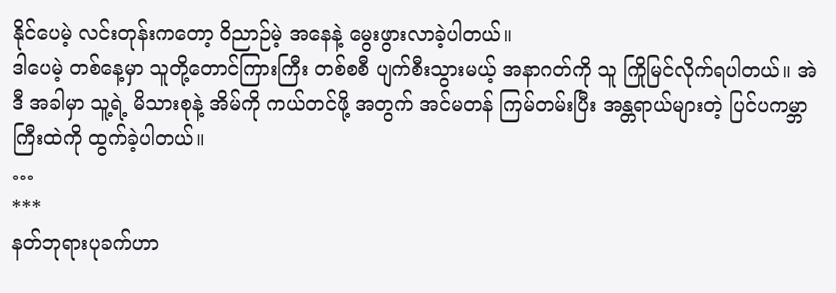နိုင်ပေမဲ့ လင်းတုန်းကတော့ ဝိညာဉ်မဲ့ အနေနဲ့ မွေးဖွားလာခဲ့ပါတယ်။
ဒါပေမဲ့ တစ်နေ့မှာ သူတို့တောင်ကြားကြီး တစ်စစီ ပျက်စီးသွားမယ့် အနာဂတ်ကို သူ ကြိုမြင်လိုက်ရပါတယ်။ အဲဒီ အခါမှာ သူ့ရဲ့ မိသားစုနဲ့ အိမ်ကို ကယ်တင်ဖို့ အတွက် အင်မတန် ကြမ်တမ်းပြီး အန္တရာယ်များတဲ့ ပြင်ပကမ္ဘာကြီးထဲကို ထွက်ခဲ့ပါတယ်။
…
***
နတ်ဘုရားပုခက်ဟာ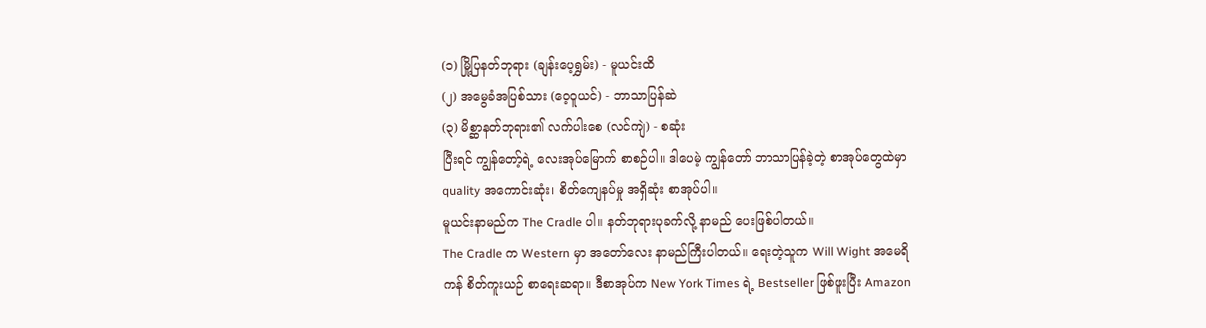(၁) မြို့ပြနတ်ဘုရား (ချန်းပေ့ရွှမ်း) - မူယင်းထိ
(၂) အမွေခံအပြစ်သား (ဝေ့ဝူယင်) - ဘာသာပြန်ဆဲ
(၃) မိစ္ဆာနတ်ဘုရား၏ လက်ပါးစေ (လင်ကျဲ) - စဆုံး
ပြီးရင် ကျွန်တော့်ရဲ့ လေးအုပ်မြောက် စာစဉ်ပါ။ ဒါပေမဲ့ ကျွန်တော် ဘာသာပြန်ခဲ့တဲ့ စာအုပ်တွေထဲမှာ quality အကောင်းဆုံး၊ စိတ်ကျေနပ်မှု အရှိဆုံး စာအုပ်ပါ။
မူယင်းနာမည်က The Cradle ပါ။ နတ်ဘုရားပုခက်လို့ နာမည် ပေးဖြစ်ပါတယ်။
The Cradle က Western မှာ အတော်လေး နာမည်ကြီးပါတယ်။ ရေးတဲ့သူက Will Wight အမေရိကန် စိတ်ကူးယဉ် စာရေးဆရာ။ ဒီစာအုပ်က New York Times ရဲ့ Bestseller ဖြစ်ဖူးပြီး Amazon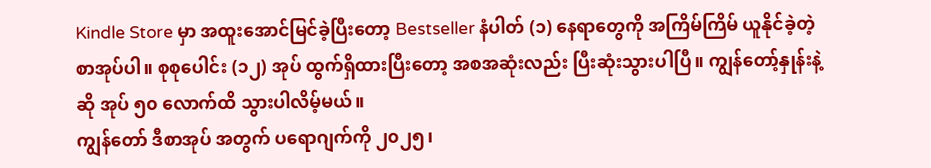Kindle Store မှာ အထူးအောင်မြင်ခဲ့ပြီးတော့ Bestseller နံပါတ် (၁) နေရာတွေကို အကြိမ်ကြိမ် ယူနိုင်ခဲ့တဲ့ စာအုပ်ပါ။ စုစုပေါင်း (၁၂) အုပ် ထွက်ရှိထားပြီးတော့ အစအဆုံးလည်း ပြီးဆုံးသွားပါပြီ။ ကျွန်တော့်နှုန်းနဲ့ဆို အုပ် ၅၀ လောက်ထိ သွားပါလိမ့်မယ်။
ကျွန်တော် ဒီစာအုပ် အတွက် ပရောဂျက်ကို ၂၀၂၅၊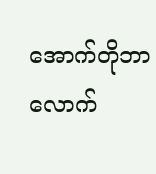အောက်တိုဘာလောက်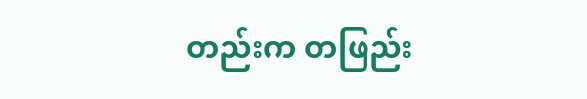တည်းက တဖြည်း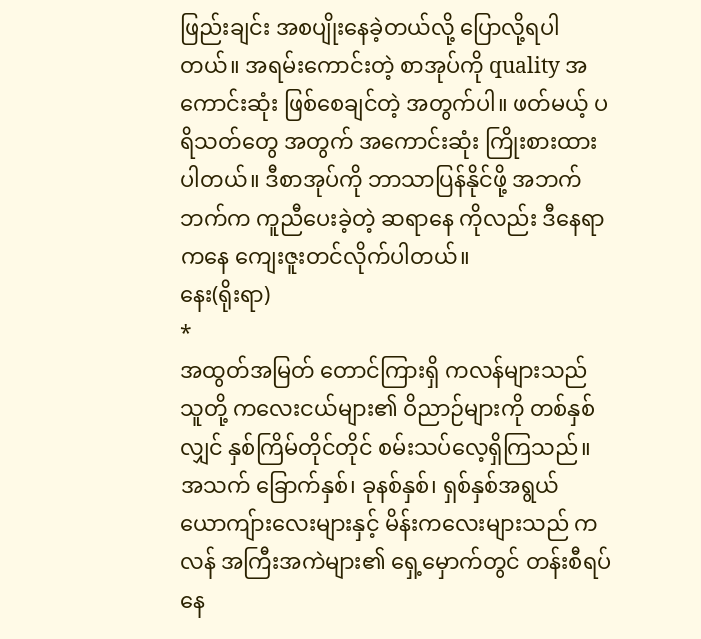ဖြည်းချင်း အစပျိုးနေခဲ့တယ်လို့ ပြောလို့ရပါတယ်။ အရမ်းကောင်းတဲ့ စာအုပ်ကို quality အကောင်းဆုံး ဖြစ်စေချင်တဲ့ အတွက်ပါ။ ဖတ်မယ့် ပရိသတ်တွေ အတွက် အကောင်းဆုံး ကြိုးစားထားပါတယ်။ ဒီစာအုပ်ကို ဘာသာပြန်နိုင်ဖို့ အဘက်ဘက်က ကူညီပေးခဲ့တဲ့ ဆရာနေ ကိုလည်း ဒီနေရာကနေ ကျေးဇူးတင်လိုက်ပါတယ်။
နေး(ရိုးရာ)
*
အထွတ်အမြတ် တောင်ကြားရှိ ကလန်များသည် သူတို့ ကလေးငယ်များ၏ ဝိညာဉ်များကို တစ်နှစ်လျှင် နှစ်ကြိမ်တိုင်တိုင် စမ်းသပ်လေ့ရှိကြသည်။ အသက် ခြောက်နှစ်၊ ခုနစ်နှစ်၊ ရှစ်နှစ်အရွယ် ယောကျ်ားလေးများနှင့် မိန်းကလေးများသည် ကလန် အကြီးအကဲများ၏ ရှေ့မှောက်တွင် တန်းစီရပ်နေ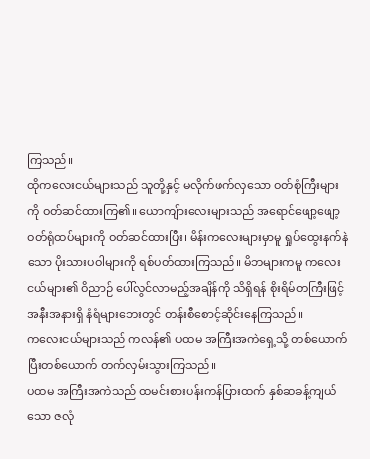ကြသည်။
ထိုကလေးငယ်များသည် သူတို့နှင့် မလိုက်ဖက်လှသော ဝတ်စုံကြီးများကို ဝတ်ဆင်ထားကြ၏။ ယောကျ်ားလေးများသည် အရောင်ဖျော့ဖျော့ ဝတ်ရုံထပ်များကို ဝတ်ဆင်ထားပြီး၊ မိန်းကလေးများမှာမူ ရှုပ်ထွေးနက်နဲသော ပိုးသားပဝါများကို ရစ်ပတ်ထားကြသည်။ မိဘများကမူ ကလေးငယ်များ၏ ဝိညာဉ် ပေါ်လွင်လာမည့်အချိန်ကို သိရှိရန် စိုးရိမ်တကြီးဖြင့် အနီးအနားရှိ နံရံများဘေးတွင် တန်းစီစောင့်ဆိုင်းနေကြသည်။
ကလေးငယ်များသည် ကလန်၏ ပထမ အကြီးအကဲရှေ့သို့ တစ်ယောက်ပြီးတစ်ယောက် တက်လှမ်းသွားကြသည်။
ပထမ အကြီးအကဲသည် ထမင်းစားပန်းကန်ပြားထက် နှစ်ဆခန့်ကျယ်သော ဇလုံ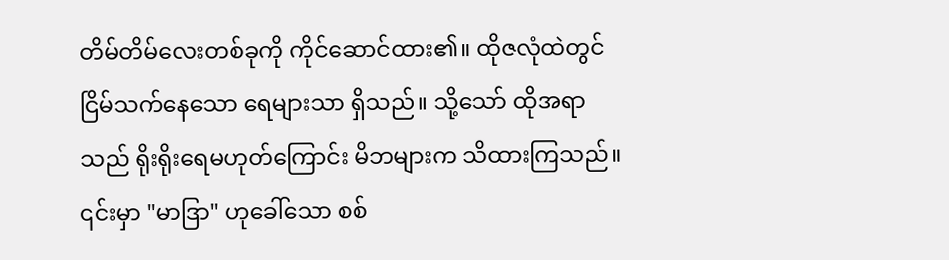တိမ်တိမ်လေးတစ်ခုကို ကိုင်ဆောင်ထား၏။ ထိုဇလုံထဲတွင် ငြိမ်သက်နေသော ရေများသာ ရှိသည်။ သို့သော် ထိုအရာသည် ရိုးရိုးရေမဟုတ်ကြောင်း မိဘများက သိထားကြသည်။ ၎င်းမှာ "မာဒြာ" ဟုခေါ်သော စစ်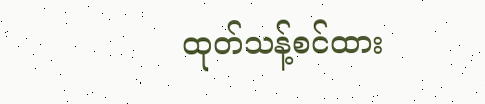ထုတ်သန့်စင်ထား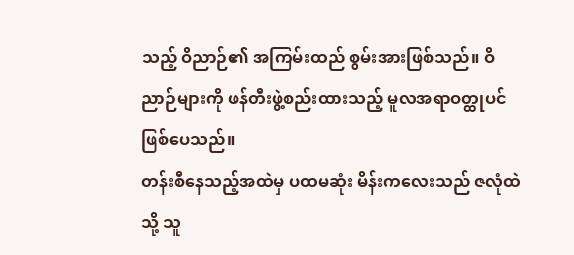သည့် ဝိညာဉ်၏ အကြမ်းထည် စွမ်းအားဖြစ်သည်။ ဝိညာဉ်များကို ဖန်တီးဖွဲ့စည်းထားသည့် မူလအရာဝတ္ထုပင် ဖြစ်ပေသည်။
တန်းစီနေသည့်အထဲမှ ပထမဆုံး မိန်းကလေးသည် ဇလုံထဲသို့ သူ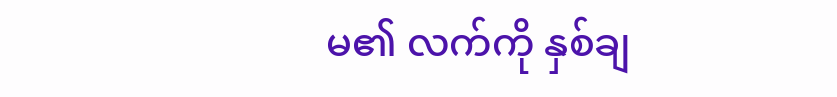မ၏ လက်ကို နှစ်ချ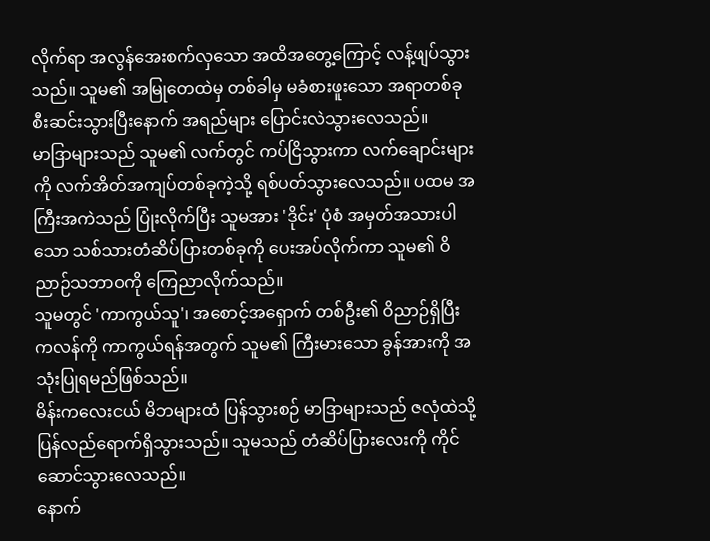လိုက်ရာ အလွန်အေးစက်လှသော အထိအတွေ့ကြောင့် လန့်ဖျပ်သွားသည်။ သူမ၏ အမြုတေထဲမှ တစ်ခါမှ မခံစားဖူးသော အရာတစ်ခု စီးဆင်းသွားပြီးနောက် အရည်များ ပြောင်းလဲသွားလေသည်။
မာဒြာများသည် သူမ၏ လက်တွင် ကပ်ငြိသွားကာ လက်ချောင်းများကို လက်အိတ်အကျပ်တစ်ခုကဲ့သို့ ရစ်ပတ်သွားလေသည်။ ပထမ အကြီးအကဲသည် ပြုံးလိုက်ပြီး သူမအား 'ဒိုင်း' ပုံစံ အမှတ်အသားပါသော သစ်သားတံဆိပ်ပြားတစ်ခုကို ပေးအပ်လိုက်ကာ သူမ၏ ဝိညာဉ်သဘာဝကို ကြေညာလိုက်သည်။
သူမတွင် 'ကာကွယ်သူ'၊ အစောင့်အရှောက် တစ်ဦး၏ ဝိညာဉ်ရှိပြီး ကလန်ကို ကာကွယ်ရန်အတွက် သူမ၏ ကြီးမားသော ခွန်အားကို အသုံးပြုရမည်ဖြစ်သည်။
မိန်းကလေးငယ် မိဘများထံ ပြန်သွားစဉ် မာဒြာများသည် ဇလုံထဲသို့ ပြန်လည်ရောက်ရှိသွားသည်။ သူမသည် တံဆိပ်ပြားလေးကို ကိုင်ဆောင်သွားလေသည်။
နောက်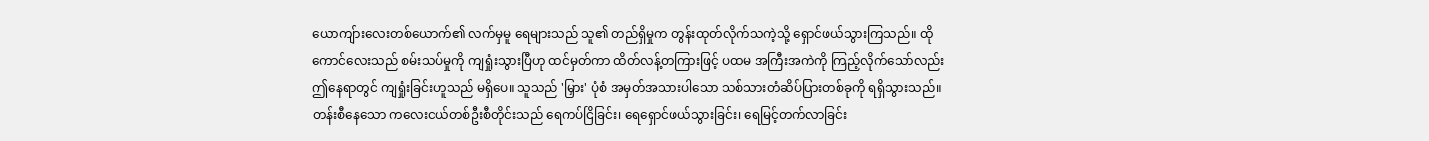ယောကျ်ားလေးတစ်ယောက်၏ လက်မှမူ ရေများသည် သူ၏ တည်ရှိမှုက တွန်းထုတ်လိုက်သကဲ့သို့ ရှောင်ဖယ်သွားကြသည်။ ထိုကောင်လေးသည် စမ်းသပ်မှုကို ကျရှုံးသွားပြီဟု ထင်မှတ်ကာ ထိတ်လန့်တကြားဖြင့် ပထမ အကြီးအကဲကို ကြည့်လိုက်သော်လည်း ဤနေရာတွင် ကျရှုံးခြင်းဟူသည် မရှိပေ။ သူသည် 'မြှား' ပုံစံ အမှတ်အသားပါသော သစ်သားတံဆိပ်ပြားတစ်ခုကို ရရှိသွားသည်။
တန်းစီနေသော ကလေးငယ်တစ်ဦးစီတိုင်းသည် ရေကပ်ငြိခြင်း၊ ရေရှောင်ဖယ်သွားခြင်း၊ ရေမြင့်တက်လာခြင်း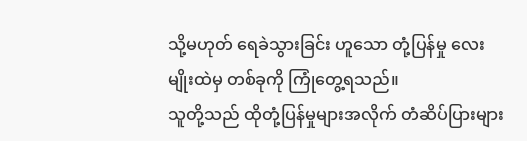သို့မဟုတ် ရေခဲသွားခြင်း ဟူသော တုံ့ပြန်မှု လေးမျိုးထဲမှ တစ်ခုကို ကြုံတွေ့ရသည်။
သူတို့သည် ထိုတုံ့ပြန်မှုများအလိုက် တံဆိပ်ပြားများ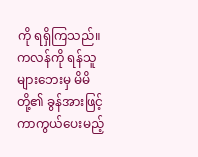ကို ရရှိကြသည်။
ကလန်ကို ရန်သူများဘေးမှ မိမိတို့၏ ခွန်အားဖြင့် ကာကွယ်ပေးမည့်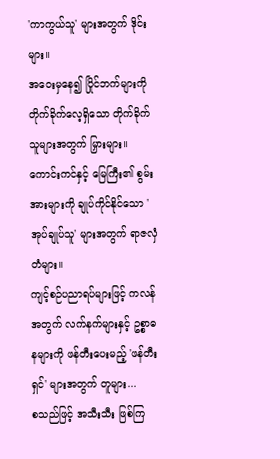'ကာကွယ်သူ' များအတွက် ဒိုင်းများ။
အဝေးမှနေ၍ ပြိုင်ဘက်များကို တိုက်ခိုက်လေ့ရှိသော တိုက်ခိုက်သူများအတွက် မြှားများ။
ကောင်းကင်နှင့် မြေကြီး၏ စွမ်းအားများကို ချုပ်ကိုင်နိုင်သော 'အုပ်ချုပ်သူ' များအတွက် ရာဇလှံတံများ။
ကျင့်စဉ်ပညာရပ်များဖြင့် ကလန်အတွက် လက်နက်များနှင့် ဥစ္စာဓနများကို ဖန်တီးပေးမည့် 'ဖန်တီးရှင်' များအတွက် တူများ...
စသည်ဖြင့် အသီးသီး ဖြစ်ကြ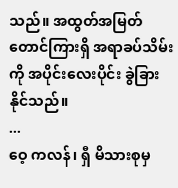သည်။ အထွတ်အမြတ် တောင်ကြားရှိ အရာခပ်သိမ်းကို အပိုင်းလေးပိုင်း ခွဲခြားနိုင်သည်။
...
ဝေ့ ကလန်၊ ရှီ မိသားစုမှ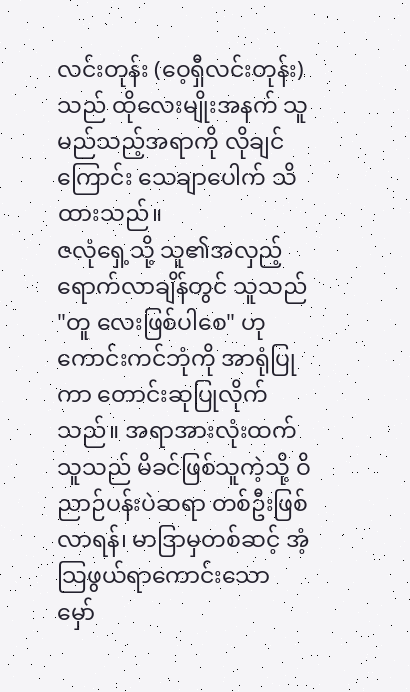လင်းတုန်း (ဝေ့ရှီလင်းတုန်း) သည် ထိုလေးမျိုးအနက် သူ မည်သည့်အရာကို လိုချင်ကြောင်း သေချာပေါက် သိထားသည်။
ဇလုံရှေ့သို့ သူ၏အလှည့်ရောက်လာချိန်တွင် သူသည် "တူ လေးဖြစ်ပါစေ" ဟု ကောင်းကင်ဘုံကို အာရုံပြုကာ တောင်းဆုပြုလိုက်သည်။ အရာအားလုံးထက် သူသည် မိခင်ဖြစ်သူကဲ့သို့ ဝိညာဉ်ပန်းပဲဆရာ တစ်ဦးဖြစ်လာရန်၊ မာဒြာမှတစ်ဆင့် အံ့သြဖွယ်ရာကောင်းသော မှော်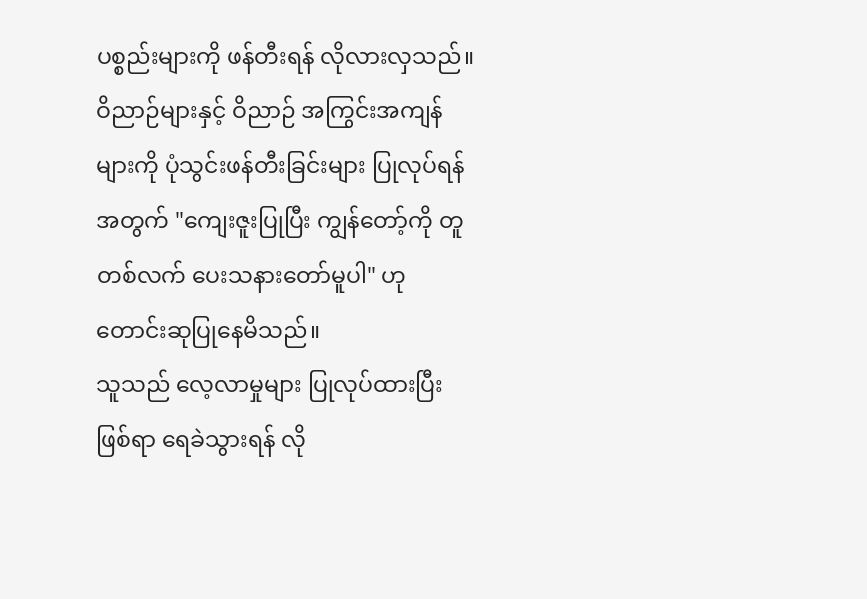ပစ္စည်းများကို ဖန်တီးရန် လိုလားလှသည်။ ဝိညာဉ်များနှင့် ဝိညာဉ် အကြွင်းအကျန်များကို ပုံသွင်းဖန်တီးခြင်းများ ပြုလုပ်ရန်အတွက် "ကျေးဇူးပြုပြီး ကျွန်တော့်ကို တူ တစ်လက် ပေးသနားတော်မူပါ" ဟု တောင်းဆုပြုနေမိသည်။
သူသည် လေ့လာမှုများ ပြုလုပ်ထားပြီးဖြစ်ရာ ရေခဲသွားရန် လို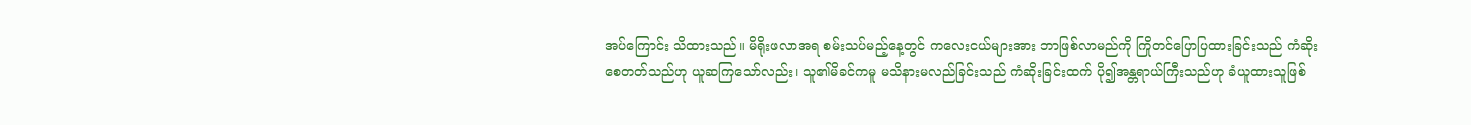အပ်ကြောင်း သိထားသည်။ မိရိုးဖလာအရ စမ်းသပ်မည့်နေ့တွင် ကလေးငယ်များအား ဘာဖြစ်လာမည်ကို ကြိုတင်ပြောပြထားခြင်းသည် ကံဆိုးစေတတ်သည်ဟု ယူဆကြသော်လည်း၊ သူ၏မိခင်ကမူ မသိနားမလည်ခြင်းသည် ကံဆိုးခြင်းထက် ပို၍အန္တရာယ်ကြီးသည်ဟု ခံယူထားသူဖြစ်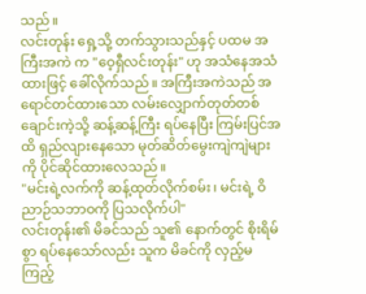သည်။
လင်းတုန်း ရှေ့သို့ တက်သွားသည်နှင့် ပထမ အကြီးအကဲ က "ဝေ့ရှီလင်းတုန်း" ဟု အသံနေအသံထားဖြင့် ခေါ်လိုက်သည်။ အကြီးအကဲသည် အရောင်တင်ထားသော လမ်းလျှောက်တုတ်တစ်ချောင်းကဲ့သို့ ဆန့်ဆန့်ကြီး ရပ်နေပြီး ကြမ်းပြင်အထိ ရှည်လျားနေသော မုတ်ဆိတ်မွေးကျဲကျဲများကို ပိုင်ဆိုင်ထားလေသည်။
"မင်းရဲ့လက်ကို ဆန့်ထုတ်လိုက်စမ်း၊ မင်းရဲ့ ဝိညာဉ်သဘာဝကို ပြသလိုက်ပါ"
လင်းတုန်း၏ မိခင်သည် သူ၏ နောက်တွင် စိုးရိမ်စွာ ရပ်နေသော်လည်း သူက မိခင်ကို လှည့်မကြည့်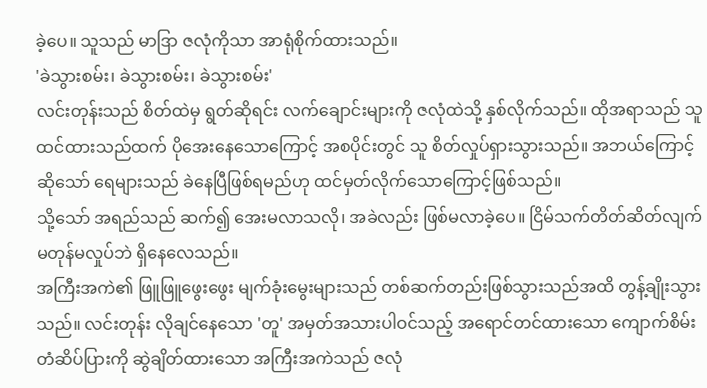ခဲ့ပေ။ သူသည် မာဒြာ ဇလုံကိုသာ အာရုံစိုက်ထားသည်။
'ခဲသွားစမ်း၊ ခဲသွားစမ်း၊ ခဲသွားစမ်း'
လင်းတုန်းသည် စိတ်ထဲမှ ရွတ်ဆိုရင်း လက်ချောင်းများကို ဇလုံထဲသို့ နှစ်လိုက်သည်။ ထိုအရာသည် သူထင်ထားသည်ထက် ပိုအေးနေသောကြောင့် အစပိုင်းတွင် သူ စိတ်လှုပ်ရှားသွားသည်။ အဘယ်ကြောင့်ဆိုသော် ရေများသည် ခဲနေပြီဖြစ်ရမည်ဟု ထင်မှတ်လိုက်သောကြောင့်ဖြစ်သည်။
သို့သော် အရည်သည် ဆက်၍ အေးမလာသလို၊ အခဲလည်း ဖြစ်မလာခဲ့ပေ။ ငြိမ်သက်တိတ်ဆိတ်လျက် မတုန်မလှုပ်ဘဲ ရှိနေလေသည်။
အကြီးအကဲ၏ ဖြူဖြူဖွေးဖွေး မျက်ခုံးမွေးများသည် တစ်ဆက်တည်းဖြစ်သွားသည်အထိ တွန့်ချိုးသွားသည်။ လင်းတုန်း လိုချင်နေသော 'တူ' အမှတ်အသားပါဝင်သည့် အရောင်တင်ထားသော ကျောက်စိမ်းတံဆိပ်ပြားကို ဆွဲချိတ်ထားသော အကြီးအကဲသည် ဇလုံ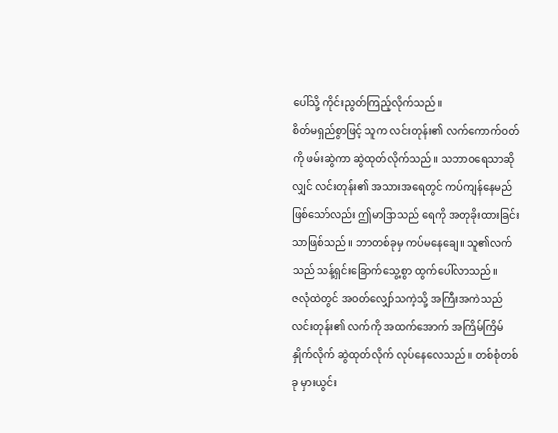ပေါ်သို့ ကိုင်းညွတ်ကြည့်လိုက်သည်။
စိတ်မရှည်စွာဖြင့် သူက လင်းတုန်း၏ လက်ကောက်ဝတ်ကို ဖမ်းဆွဲကာ ဆွဲထုတ်လိုက်သည်။ သဘာဝရေသာဆိုလျှင် လင်းတုန်း၏ အသားအရေတွင် ကပ်ကျန်နေမည်ဖြစ်သော်လည်း ဤမာဒြာသည် ရေကို အတုခိုးထားခြင်းသာဖြစ်သည်။ ဘာတစ်ခုမှ ကပ်မနေချေ။ သူ၏လက်သည် သန့်ရှင်းခြောက်သွေ့စွာ ထွက်ပေါ်လာသည်။
ဇလုံထဲတွင် အဝတ်လျှော်သကဲ့သို့ အကြီးအကဲသည် လင်းတုန်း၏ လက်ကို အထက်အောက် အကြိမ်ကြိမ် နှိုက်လိုက် ဆွဲထုတ်လိုက် လုပ်နေလေသည်။ တစ်စုံတစ်ခု မှားယွင်း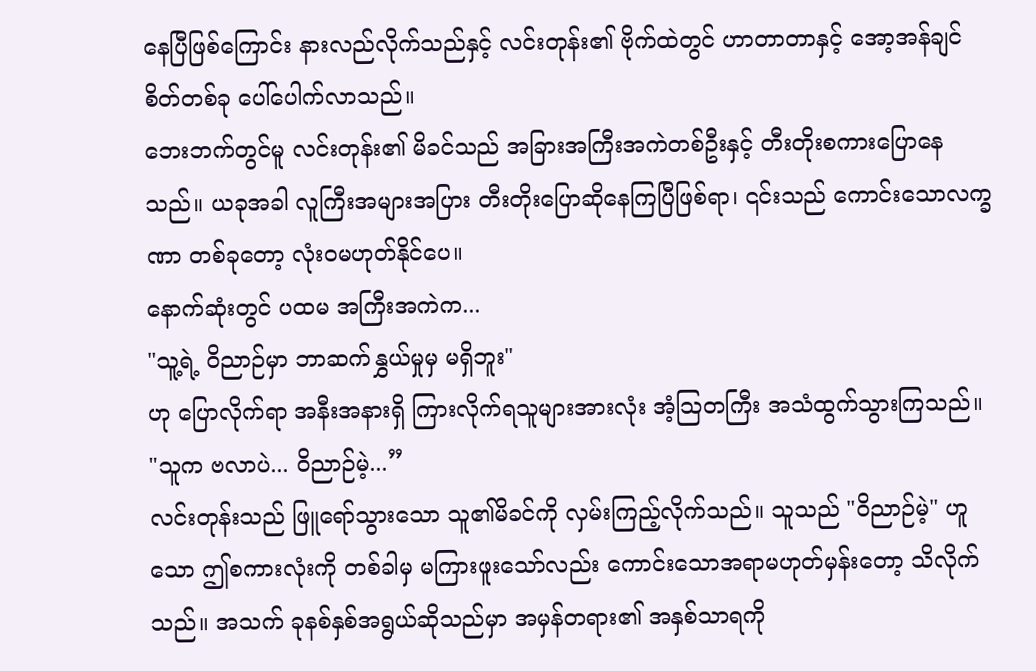နေပြီဖြစ်ကြောင်း နားလည်လိုက်သည်နှင့် လင်းတုန်း၏ ဗိုက်ထဲတွင် ဟာတာတာနှင့် အော့အန်ချင်စိတ်တစ်ခု ပေါ်ပေါက်လာသည်။
ဘေးဘက်တွင်မူ လင်းတုန်း၏ မိခင်သည် အခြားအကြီးအကဲတစ်ဦးနှင့် တီးတိုးစကားပြောနေသည်။ ယခုအခါ လူကြီးအများအပြား တီးတိုးပြောဆိုနေကြပြီဖြစ်ရာ၊ ၎င်းသည် ကောင်းသောလက္ခဏာ တစ်ခုတော့ လုံးဝမဟုတ်နိုင်ပေ။
နောက်ဆုံးတွင် ပထမ အကြီးအကဲက...
"သူ့ရဲ့ ဝိညာဉ်မှာ ဘာဆက်နွှယ်မှုမှ မရှိဘူး"
ဟု ပြောလိုက်ရာ အနီးအနားရှိ ကြားလိုက်ရသူများအားလုံး အံ့သြတကြီး အသံထွက်သွားကြသည်။
"သူက ဗလာပဲ... ဝိညာဉ်မဲ့...”
လင်းတုန်းသည် ဖြူရော်သွားသော သူ၏မိခင်ကို လှမ်းကြည့်လိုက်သည်။ သူသည် "ဝိညာဉ်မဲ့" ဟူသော ဤစကားလုံးကို တစ်ခါမှ မကြားဖူးသော်လည်း ကောင်းသောအရာမဟုတ်မှန်းတော့ သိလိုက်သည်။ အသက် ခုနစ်နှစ်အရွယ်ဆိုသည်မှာ အမှန်တရား၏ အနှစ်သာရကို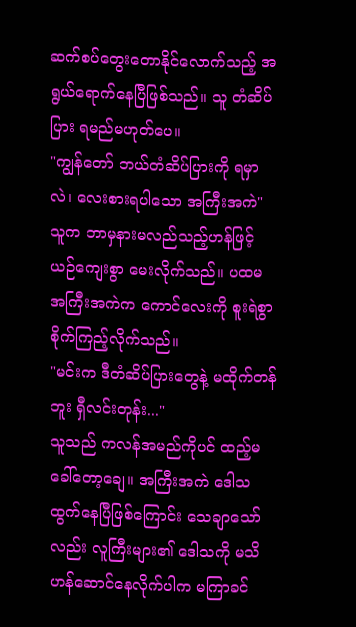ဆက်စပ်တွေးတောနိုင်လောက်သည့် အရွယ်ရောက်နေပြီဖြစ်သည်။ သူ တံဆိပ်ပြား ရမည်မဟုတ်ပေ။
"ကျွန်တော် ဘယ်တံဆိပ်ပြားကို ရမှာလဲ၊ လေးစားရပါသော အကြီးအကဲ"
သူက ဘာမှနားမလည်သည့်ဟန်ဖြင့် ယဉ်ကျေးစွာ မေးလိုက်သည်။ ပထမ အကြီးအကဲက ကောင်လေးကို စူးရဲစွာ စိုက်ကြည့်လိုက်သည်။
"မင်းက ဒီတံဆိပ်ပြားတွေနဲ့ မထိုက်တန်ဘူး ရှီလင်းတုန်း..."
သူသည် ကလန်အမည်ကိုပင် ထည့်မခေါ်တော့ချေ။ အကြီးအကဲ ဒေါသထွက်နေပြီဖြစ်ကြောင်း သေချာသော်လည်း လူကြီးများ၏ ဒေါသကို မသိဟန်ဆောင်နေလိုက်ပါက မကြာခင်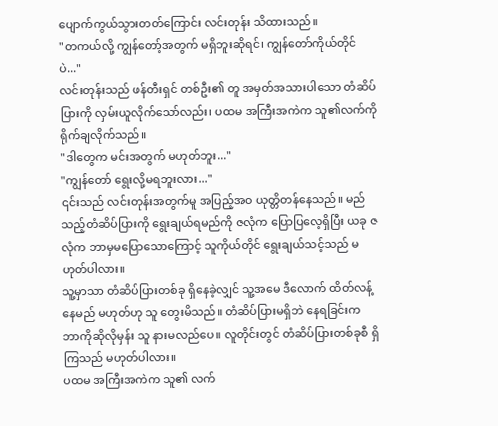ပျောက်ကွယ်သွားတတ်ကြောင်း လင်းတုန်း သိထားသည်။
"တကယ်လို့ ကျွန်တော့်အတွက် မရှိဘူးဆိုရင်၊ ကျွန်တော်ကိုယ်တိုင်ပဲ..."
လင်းတုန်းသည် ဖန်တီးရှင် တစ်ဦး၏ တူ အမှတ်အသားပါသော တံဆိပ်ပြားကို လှမ်းယူလိုက်သော်လည်း၊ ပထမ အကြီးအကဲက သူ၏လက်ကို ရိုက်ချလိုက်သည်။
"ဒါတွေက မင်းအတွက် မဟုတ်ဘူး..."
"ကျွန်တော် ရွေးလို့မရဘူးလား..."
၎င်းသည် လင်းတုန်းအတွက်မူ အပြည့်အဝ ယုတ္တိတန်နေသည်။ မည်သည့်တံဆိပ်ပြားကို ရွေးချယ်ရမည်ကို ဇလုံက ပြောပြလေ့ရှိပြီး ယခု ဇလုံက ဘာမှမပြောသောကြောင့် သူကိုယ်တိုင် ရွေးချယ်သင့်သည် မဟုတ်ပါလား။
သူ့မှာသာ တံဆိပ်ပြားတစ်ခု ရှိနေခဲ့လျှင် သူ့အမေ ဒီလောက် ထိတ်လန့်နေမည် မဟုတ်ဟု သူ တွေးမိသည်။ တံဆိပ်ပြားမရှိဘဲ နေရခြင်းက ဘာကိုဆိုလိုမှန်း သူ နားမလည်ပေ။ လူတိုင်းတွင် တံဆိပ်ပြားတစ်ခုစီ ရှိကြသည် မဟုတ်ပါလား။
ပထမ အကြီးအကဲက သူ၏ လက်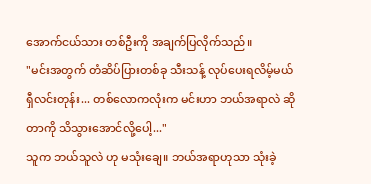အောက်ငယ်သား တစ်ဦးကို အချက်ပြလိုက်သည်။
"မင်းအတွက် တံဆိပ်ပြားတစ်ခု သီးသန့် လုပ်ပေးရလိမ့်မယ် ရှီလင်းတုန်း... တစ်လောကလုံးက မင်းဟာ ဘယ်အရာလဲ ဆိုတာကို သိသွားအောင်လို့ပေါ့..."
သူက ဘယ်သူလဲ ဟု မသုံးချေ။ ဘယ်အရာဟုသာ သုံးခဲ့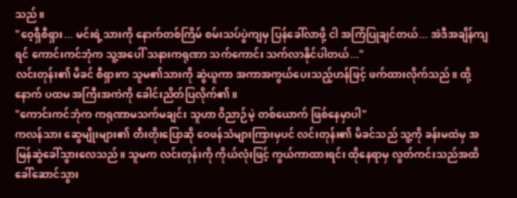သည်။
"ဝေ့ရှီစီရှား... မင်းရဲ့သားကို နောက်တစ်ကြိမ် စမ်းသပ်ပွဲကျမှ ပြန်ခေါ်လာဖို့ ငါ အကြံပြုချင်တယ်... အဲဒီအချိန်ကျရင် ကောင်းကင်ဘုံက သူ့အပေါ် သနားကရုဏာ သက်ကောင်း သက်လာနိုင်ပါတယ်..."
လင်းတုန်း၏ မိခင် စီရှားက သူမ၏သားကို ဆွဲယူကာ အကာအကွယ်ပေးသည့်ဟန်ဖြင့် ဖက်ထားလိုက်သည်။ ထို့နောက် ပထမ အကြီးအကဲကို ခေါင်းညိတ်ပြလိုက်၏။
"ကောင်းကင်ဘုံက ကရုဏာမသက်မချင်း သူဟာ ဝိညာဉ်မဲ့ တစ်ယောက် ဖြစ်နေမှာပါ"
ကလန်သား ဆွေမျိုးများ၏ တီးတိုးပြောဆို ဝေဖန်သံများကြားမှပင် လင်းတုန်း၏ မိခင်သည် သူ့ကို ခန်းမထဲမှ အမြန်ဆွဲခေါ်သွားလေသည်။ သူမက လင်းတုန်းကို ကိုယ်လုံးဖြင့် ကွယ်ကာထားရင်း ထိုနေရာမှ လွတ်ကင်းသည်အထိ ခေါ်ဆောင်သွား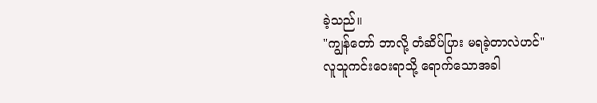ခဲ့သည်။
"ကျွန်တော် ဘာလို့ တံဆိပ်ပြား မရခဲ့တာလဲဟင်"
လူသူကင်းဝေးရာသို့ ရောက်သောအခါ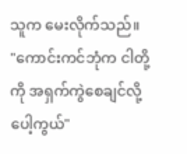သူက မေးလိုက်သည်။
"ကောင်းကင်ဘုံက ငါတို့ကို အရှက်ကွဲစေချင်လို့ပေါ့ကွယ်"